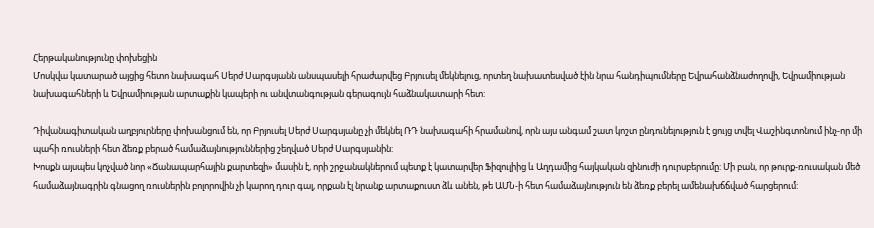Հերթականությունը փոխեցին
Մոսկվա կատարած այցից հետո նախագահ Սերժ Սարգսյանն անսպասելի հրաժարվեց Բրյուսել մեկնելուց, որտեղ նախատեսված էին նրա հանդիպումները Եվրահանձնաժողովի, Եվրամիության նախագահների և Եվրամիության արտաքին կապերի ու անվտանգության գերագույն հաձնակատարի հետ:

Դիվանագիտական աղբյուրները փոխանցում են, որ Բրյուսել Սերժ Սարգսյանը չի մեկնել ՌԴ նախագահի հրամանով, որն այս անգամ շատ կոշտ ընդունելություն է ցույց տվել Վաշինգտոնում ինչ-որ մի պահի ռուսների հետ ձեռք բերած համաձայնություններից շեղված Սերժ Սարգսյանին:
Խոսքն այսպես կոչված նոր «Ճանապարհային քարտեզի» մասին է, որի շրջանակներում պետք է կատարվեր Ֆիզուլիից և Աղդամից հայկական զինուժի դուրսբերումը: Մի բան, որ թուրք-ռուսական մեծ համաձայնագրին գնացող ռուսներին բոլորովին չի կարող դուր գալ, որքան էլ նրանք արտաքուստ ձև անեն, թե ԱՄՆ-ի հետ համաձայնություն են ձեռք բերել ամենախճճված հարցերում: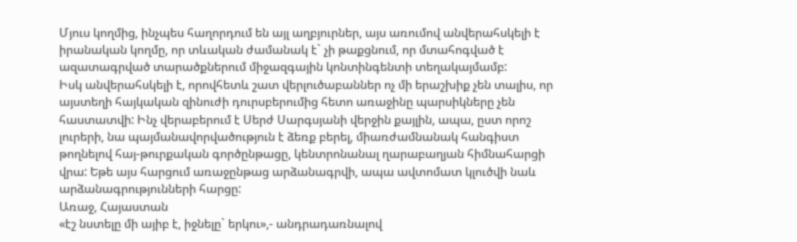Մյուս կողմից, ինչպես հաղորդում են այլ աղբյուրներ, այս առումով անվերահսկելի է իրանական կողմը, որ տևական ժամանակ է` չի թաքցնում, որ մտահոգված է ազատագրված տարածքներում միջազգային կոնտինգենտի տեղակայմամբ:
Իսկ անվերահսկելի է, որովհետև շատ վերլուծաբաններ ոչ մի երաշխիք չեն տալիս, որ այստեղի հայկական զինուժի դուրսբերումից հետո առաջինը պարսիկները չեն հաստատվի: Ինչ վերաբերում է Սերժ Սարգսյանի վերջին քայլին, ապա, ըստ որոշ լուրերի, նա պայմանավորվածություն է ձեռք բերել, միառժամնանակ հանգիստ թողնելով հայ-թուրքական գործընթացը, կենտրոնանալ ղարաբաղյան հիմնահարցի վրա: Եթե այս հարցում առաջընթաց արձանագրվի, ապա ավտոմատ կլուծվի նաև արձանագրությունների հարցը:
Առաջ, Հայաստան
«էշ նստելը մի այիբ է, իջնելը` երկու»,- անդրադառնալով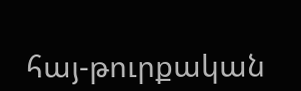հայ-թուրքական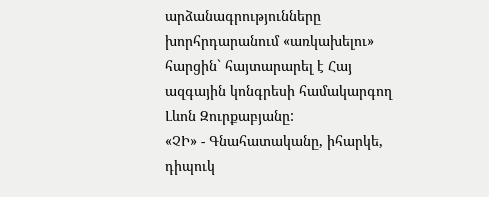արձանագրությունները խորհրդարանում «առկախելու» հարցին` հայտարարել է Հայ ազգային կոնգրեսի համակարգող Լևոն Զուրքաբյանը:
«ՉԻ» - Գնահատականը, իհարկե, դիպուկ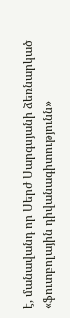է, մանավանդ որ Սերժ Սարգսյանի ձեռնարկած «ֆուտբոլային դիվանագիտությունն»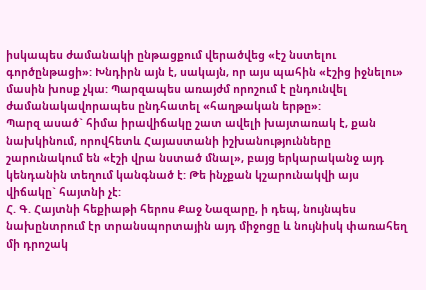իսկապես ժամանակի ընթացքում վերածվեց «էշ նստելու գործընթացի»: Խնդիրն այն է, սակայն, որ այս պահին «էշից իջնելու» մասին խոսք չկա: Պարզապես առայժմ որոշում է ընդունվել ժամանակավորապես ընդհատել «հաղթական երթը»:
Պարզ ասած` հիմա իրավիճակը շատ ավելի խայտառակ է, քան նախկինում, որովհետև Հայաստանի իշխանությունները շարունակում են «էշի վրա նստած մնալ», բայց երկարականջ այդ կենդանին տեղում կանգնած է: Թե ինչքան կշարունակվի այս վիճակը` հայտնի չէ:
Հ. Գ. Հայտնի հեքիաթի հերոս Քաջ Նազարը, ի դեպ, նույնպես նախընտրում էր տրանսպորտային այդ միջոցը և նույնիսկ փառահեղ մի դրոշակ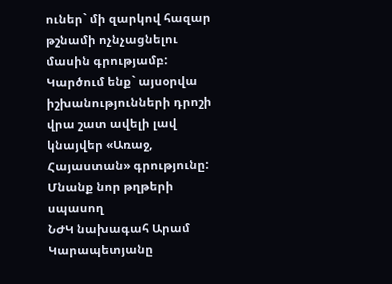ուներ` մի զարկով հազար թշնամի ոչնչացնելու մասին գրությամբ: Կարծում ենք` այսօրվա իշխանությունների դրոշի վրա շատ ավելի լավ կնայվեր «Առաջ, Հայաստան» գրությունը:
Մնանք նոր թղթերի սպասող
ՆԺԿ նախագահ Արամ Կարապետյանը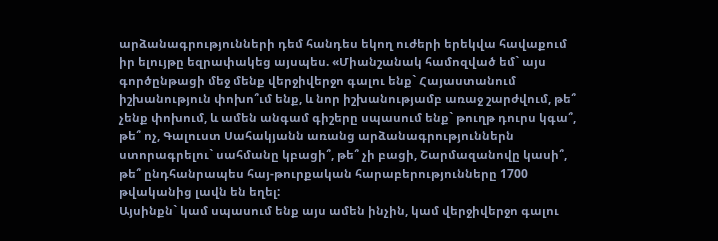արձանագրությունների դեմ հանդես եկող ուժերի երեկվա հավաքում իր ելույթը եզրափակեց այսպես. «Միանշանակ համոզված եմ` այս գործընթացի մեջ մենք վերջիվերջո գալու ենք` Հայաստանում իշխանություն փոխո՞ւմ ենք, և նոր իշխանությամբ առաջ շարժվում, թե՞ չենք փոխում, և ամեն անգամ գիշերը սպասում ենք` թուղթ դուրս կգա՞, թե՞ ոչ, Գալուստ Սահակյանն առանց արձանագրություններն ստորագրելու` սահմանը կբացի՞, թե՞ չի բացի, Շարմազանովը կասի՞, թե՞ ընդհանրապես հայ-թուրքական հարաբերությունները 1700 թվականից լավն են եղել:
Այսինքն` կամ սպասում ենք այս ամեն ինչին, կամ վերջիվերջո գալու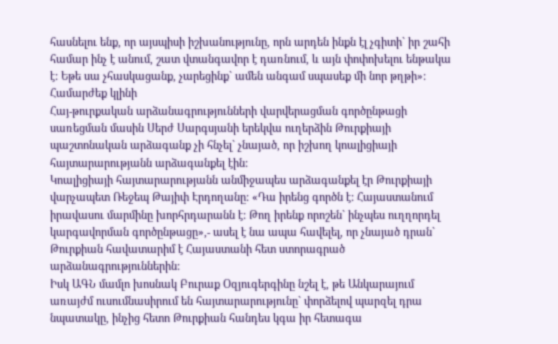հասնելու ենք, որ այսպիսի իշխանությունը, որն արդեն ինքն էլ չգիտի` իր շահի համար ինչ է անում, շատ վտանգավոր է դառնում, և այն փոփոխելու ենթակա է: Եթե սա չհասկացանք, չարեցինք` ամեն անգամ սպասեք մի նոր թղթի»:
Համարժեք կլինի
Հայ-թուրքական արձանագրությունների վարվերացման գործընթացի սառեցման մասին Սերժ Սարգսյանի երեկվա ուղերձին Թուրքիայի պաշտոնական արձագանք չի հնչել` չնայած, որ իշխող կոալիցիայի հայտարարությանն արձագանքել էին:
Կոալիցիայի հայտարարությանն անմիջապես արձագանքել էր Թուրքիայի վարչապետ Ռեջեպ Թայիփ Էրդողանը: «Դա իրենց գործն է: Հայաստանում իրավասու մարմինը խորհրդարանն է: Թող իրենք որոշեն` ինչպես ուղղորդել կարգավորման գործընթացը»,- ասել է նա ապա հավելել, որ չնայած դրան` Թուրքիան հավատարիմ է Հայաստանի հետ ստորագրած արձանագրություններին:
Իսկ ԱԳՆ մամլո խոսնակ Բուրաք Օզյուգերգինը նշել է, թե Անկարայում առայժմ ուսումնասիրում են հայտարարությունը` փորձելով պարզել դրա նպատակը, ինչից հետո Թուրքիան հանդես կգա իր հետագա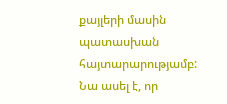քայլերի մասին պատասխան հայտարարությամբ: Նա ասել է, որ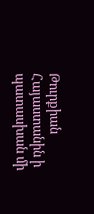Թուրքիան Հայաստանին ի պատասխան մի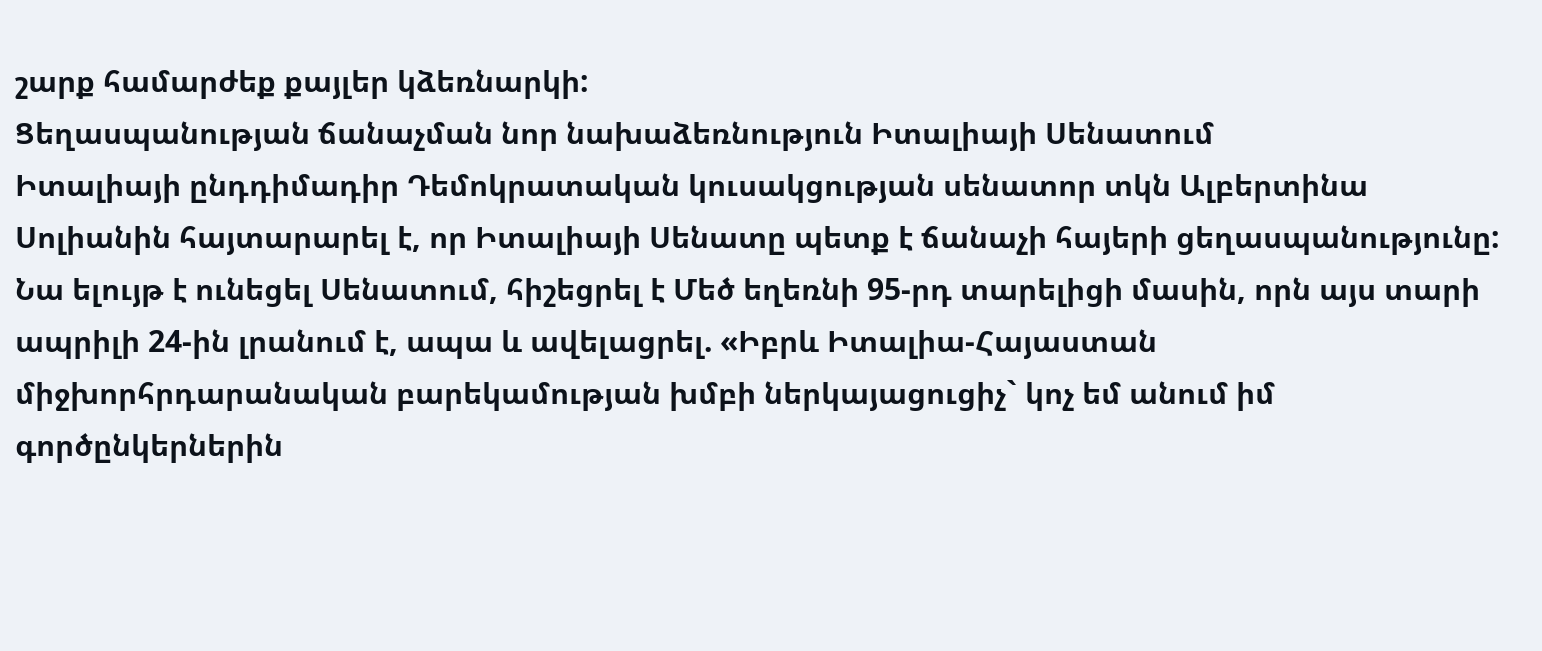շարք համարժեք քայլեր կձեռնարկի:
Ցեղասպանության ճանաչման նոր նախաձեռնություն Իտալիայի Սենատում
Իտալիայի ընդդիմադիր Դեմոկրատական կուսակցության սենատոր տկն Ալբերտինա Սոլիանին հայտարարել է, որ Իտալիայի Սենատը պետք է ճանաչի հայերի ցեղասպանությունը: Նա ելույթ է ունեցել Սենատում, հիշեցրել է Մեծ եղեռնի 95-րդ տարելիցի մասին, որն այս տարի ապրիլի 24-ին լրանում է, ապա և ավելացրել. «Իբրև Իտալիա-Հայաստան միջխորհրդարանական բարեկամության խմբի ներկայացուցիչ` կոչ եմ անում իմ գործընկերներին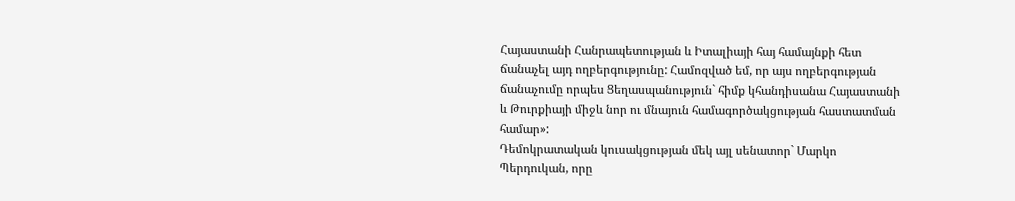Հայաստանի Հանրապետության և Իտալիայի հայ համայնքի հետ ճանաչել այդ ողբերգությունը: Համոզված եմ, որ այս ողբերգության ճանաչումը որպես Ցեղասպանություն` հիմք կհանդիսանա Հայաստանի և Թուրքիայի միջև նոր ու մնայուն համագործակցության հաստատման համար»:
Դեմոկրատական կուսակցության մեկ այլ սենատոր` Մարկո Պերդուկան, որը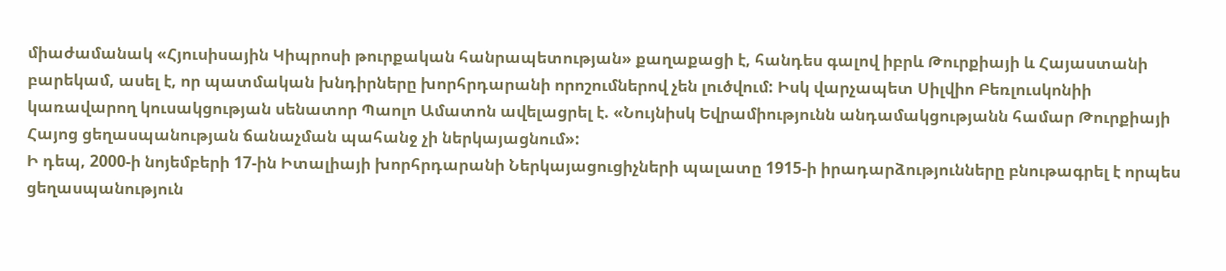միաժամանակ «Հյուսիսային Կիպրոսի թուրքական հանրապետության» քաղաքացի է, հանդես գալով իբրև Թուրքիայի և Հայաստանի բարեկամ, ասել է, որ պատմական խնդիրները խորհրդարանի որոշումներով չեն լուծվում: Իսկ վարչապետ Սիլվիո Բեռլուսկոնիի կառավարող կուսակցության սենատոր Պաոլո Ամատոն ավելացրել է. «Նույնիսկ Եվրամիությունն անդամակցությանն համար Թուրքիայի Հայոց ցեղասպանության ճանաչման պահանջ չի ներկայացնում»:
Ի դեպ, 2000-ի նոյեմբերի 17-ին Իտալիայի խորհրդարանի Ներկայացուցիչների պալատը 1915-ի իրադարձությունները բնութագրել է որպես ցեղասպանություն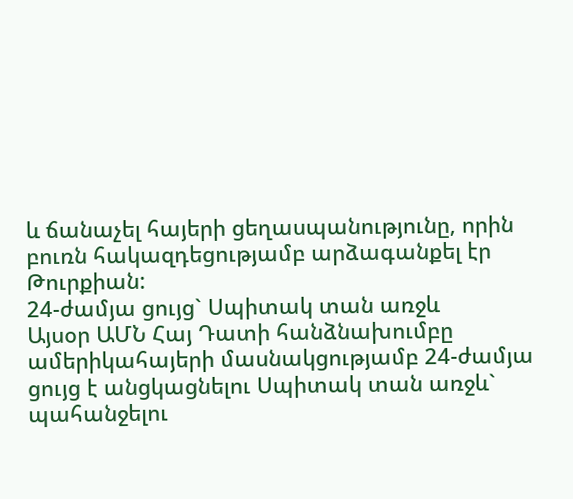և ճանաչել հայերի ցեղասպանությունը, որին բուռն հակազդեցությամբ արձագանքել էր Թուրքիան:
24-ժամյա ցույց` Սպիտակ տան առջև
Այսօր ԱՄՆ Հայ Դատի հանձնախումբը ամերիկահայերի մասնակցությամբ 24-ժամյա ցույց է անցկացնելու Սպիտակ տան առջև` պահանջելու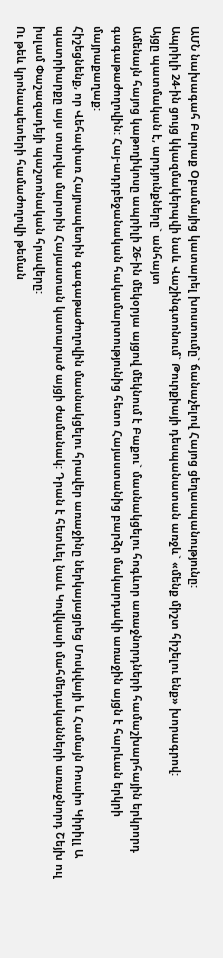ԱՄՆ նախագահ Բարաք Օբամայից կատարել խոստումը` ճանաչելով Հայոց ցեղասպանությունը:
Ապրիլի 24-ին ցույց կկազմակերպվի նաև Վաշինգտոնում` Թուրքիայի դեսպանատան առջև` «մենք միշտ հիշելու ենք» խորագրով:
Այցը պատմական է, արդյունքները` անհայտ
Ամենայն հայոց կաթողիկոսը ապրիլի 26-ին մեկօրյա այցով մեկնում է Բաքու` մասնակցելու հոգևոր առաջնորդների համաշխարհային երկրորդ գագաթաժողովին: Հայ-ադրբեջանական հակամարտությունից հետո Հայաստանից բարձր մակարդակի առաջին այցն է հարևան երկրի մայրաքաղաք:
Հիշեցնենք, որ Վեհափառ Հայրապետին գագաթաժողովին մասնակցելու հրավեր առաջինը ներկայացրեց Մոսկվայի և Համայն Ռուսիո Կիրիլլ Ա պատրիարքը այս տարվա մարտին Հայաստան կատարած այցի ժամանակ: Դրան է հետևել նաև Կովկասի մահմեդականների առաջնորդ Շեյխ ուլ իսլամ Փաշազադեյի պաշտոնական հրավերը:
Ու թեև կրոնապետերի համաժողովի թեման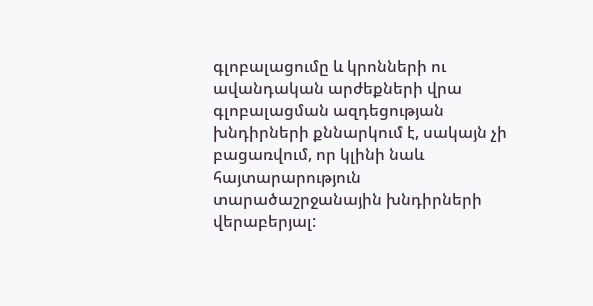գլոբալացումը և կրոնների ու ավանդական արժեքների վրա գլոբալացման ազդեցության խնդիրների քննարկում է, սակայն չի բացառվում, որ կլինի նաև հայտարարություն տարածաշրջանային խնդիրների վերաբերյալ: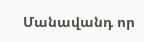Մանավանդ որ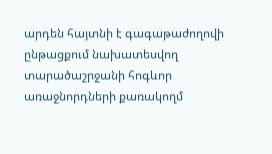արդեն հայտնի է գագաթաժողովի ընթացքում նախատեսվող տարածաշրջանի հոգևոր առաջնորդների քառակողմ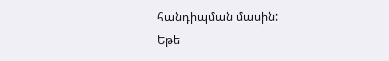հանդիպման մասին:
Եթե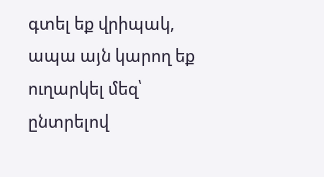գտել եք վրիպակ, ապա այն կարող եք ուղարկել մեզ՝ ընտրելով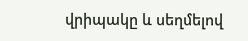վրիպակը և սեղմելով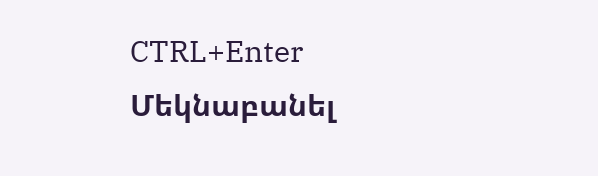CTRL+Enter
Մեկնաբանել